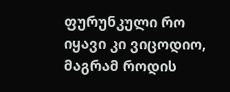ფურუნკული რო იყავი კი ვიცოდიო, მაგრამ როდის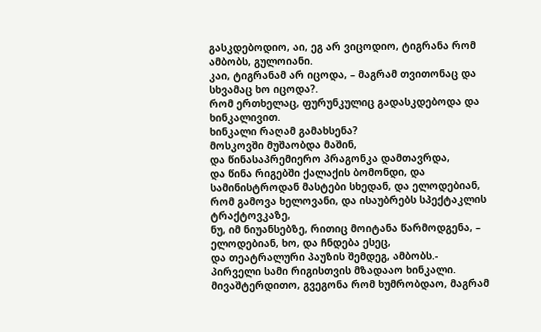გასკდებოდიო, აი, ეგ არ ვიცოდიო, ტიგრანა რომ ამბობს, გულოიანი.
კაი, ტიგრანამ არ იცოდა, – მაგრამ თვითონაც და სხვამაც ხო იცოდა?.
რომ ერთხელაც, ფურუნკულიც გადასკდებოდა და ხინკალივით.
ხინკალი რაღამ გამახსენა?
მოსკოვში მუშაობდა მაშინ,
და წინასაპრემიერო პრაგონკა დამთავრდა,
და წინა რიგებში ქალაქის ბომონდი, და სამინისტროდან მასტები სხედან, და ელოდებიან, რომ გამოვა ხელოვანი, და ისაუბრებს სპექტაკლის ტრაქტოვკაზე,
ნუ, იმ ნიუანსებზე, რითიც მოიტანა წარმოდგენა, – ელოდებიან, ხო, და ჩნდება ესეც,
და თეატრალური პაუზის შემდეგ, ამბობს.-
პირველი სამი რიგისთვის მზადააო ხინკალი.
მივაშტერდითო, გვეგონა რომ ხუმრობდაო, მაგრამ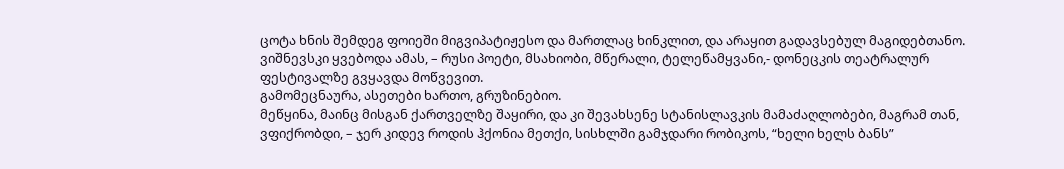ცოტა ხნის შემდეგ ფოიეში მიგვიპატიჟესო და მართლაც ხინკლით, და არაყით გადავსებულ მაგიდებთანო.
ვიშნევსკი ყვებოდა ამას, – რუსი პოეტი, მსახიობი, მწერალი, ტელეწამყვანი,- დონეცკის თეატრალურ ფესტივალზე გვყავდა მოწვევით.
გამომეცნაურა, ასეთები ხართო, გრუზინებიო.
მეწყინა, მაინც მისგან ქართველზე შაყირი, და კი შევახსენე სტანისლავკის მამაძაღლობები, მაგრამ თან, ვფიქრობდი, – ჯერ კიდევ როდის ჰქონია მეთქი, სისხლში გამჯდარი რობიკოს, “ხელი ხელს ბანს”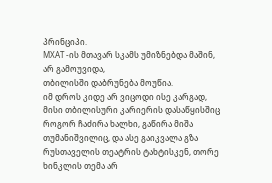პრინციპი.
МХАТ -ის მთავარ სკამს უმიზნებდა მაშინ, არ გამოუვიდა,
თბილისში დაბრუნება მოუწია.
იმ დროს კიდე არ ვიცოდი ისე კარგად, მისი თბილისური კარიერის დასაწყისშიც როგორ ჩაძირა ხალხი, გაწირა მიშა თუმანიშვილიც, და ასე გაიკვალა გზა რუსთაველის თეატრის ტახტისკენ, თორე ხინკლის თემა არ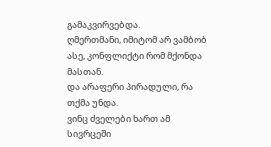გამაკვირვებდა.
ღმერთმანი, იმიტომ არ ვამბობ ასე, კონფლიქტი რომ მქონდა მასთან.
და არაფერი პირადული, რა თქმა უნდა.
ვინც ძველები ხართ ამ სივრცეში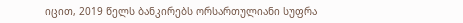იცით, 2019 წელს ბანკირებს ორსართულიანი სუფრა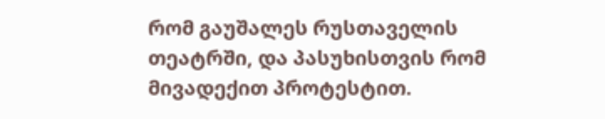რომ გაუშალეს რუსთაველის თეატრში, და პასუხისთვის რომ მივადექით პროტესტით.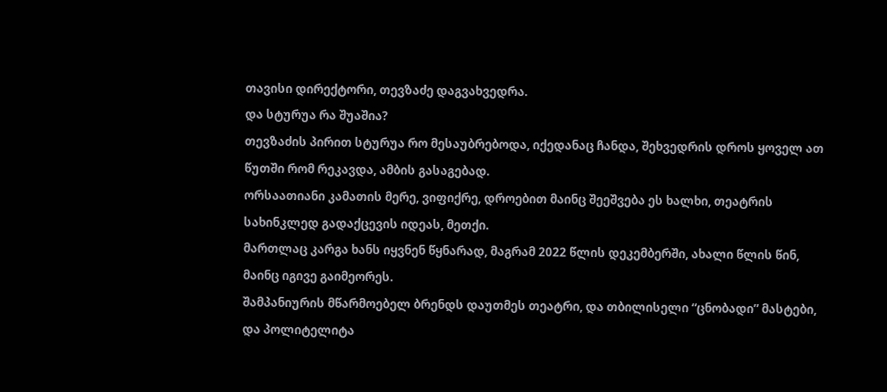თავისი დირექტორი, თევზაძე დაგვახვედრა.
და სტურუა რა შუაშია?
თევზაძის პირით სტურუა რო მესაუბრებოდა, იქედანაც ჩანდა, შეხვედრის დროს ყოველ ათ წუთში რომ რეკავდა, ამბის გასაგებად.
ორსაათიანი კამათის მერე, ვიფიქრე, დროებით მაინც შეეშვება ეს ხალხი, თეატრის სახინკლედ გადაქცევის იდეას, მეთქი.
მართლაც კარგა ხანს იყვნენ წყნარად, მაგრამ 2022 წლის დეკემბერში, ახალი წლის წინ, მაინც იგივე გაიმეორეს.
შამპანიურის მწარმოებელ ბრენდს დაუთმეს თეატრი, და თბილისელი “ცნობადი” მასტები, და პოლიტელიტა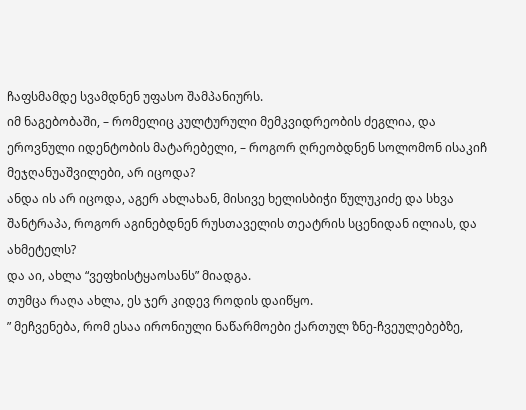ჩაფსმამდე სვამდნენ უფასო შამპანიურს.
იმ ნაგებობაში, – რომელიც კულტურული მემკვიდრეობის ძეგლია, და ეროვნული იდენტობის მატარებელი, – როგორ ღრეობდნენ სოლომონ ისაკიჩ მეჯღანუაშვილები, არ იცოდა?
ანდა ის არ იცოდა, აგერ ახლახან, მისივე ხელისბიჭი წულუკიძე და სხვა შანტრაპა, როგორ აგინებდნენ რუსთაველის თეატრის სცენიდან ილიას, და ახმეტელს?
და აი, ახლა “ვეფხისტყაოსანს” მიადგა.
თუმცა რაღა ახლა, ეს ჯერ კიდევ როდის დაიწყო.
” მეჩვენება, რომ ესაა ირონიული ნაწარმოები ქართულ ზნე-ჩვეულებებზე,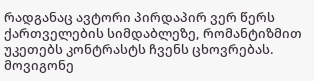რადგანაც ავტორი პირდაპირ ვერ წერს ქართველების სიმდაბლეზე, რომანტიზმით უკეთებს კონტრასტს ჩვენს ცხოვრებას.
მოვიგონე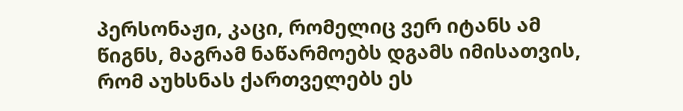პერსონაჟი, კაცი, რომელიც ვერ იტანს ამ წიგნს, მაგრამ ნაწარმოებს დგამს იმისათვის, რომ აუხსნას ქართველებს ეს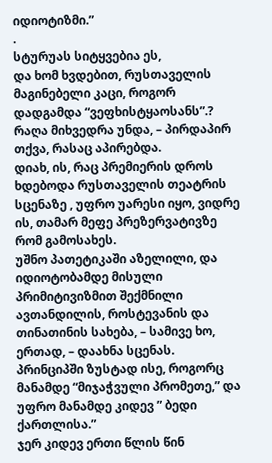იდიოტიზმი.”
.
სტურუას სიტყვებია ეს,
და ხომ ხვდებით, რუსთაველის მაგინებელი კაცი, როგორ დადგამდა “ვეფხისტყაოსანს”.?
რაღა მიხვედრა უნდა, – პირდაპირ თქვა, რასაც აპირებდა.
დიახ, ის, რაც პრემიერის დროს ხდებოდა რუსთაველის თეატრის სცენაზე , უფრო უარესი იყო, ვიდრე ის, თამარ მეფე პრეზერვატივზე რომ გამოსახეს.
უშნო პათეტიკაში აზელილი, და იდიოტობამდე მისული პრიმიტივიზმით შექმნილი ავთანდილის, როსტევანის და თინათინის სახება, – სამივე ხო, ერთად, – დაახნა სცენას.
პრინციპში ზუსტად ისე, როგორც მანამდე “მიჯაჭვული პრომეთე,” და უფრო მანამდე კიდევ ” ბედი ქართლისა.”
ჯერ კიდევ ერთი წლის წინ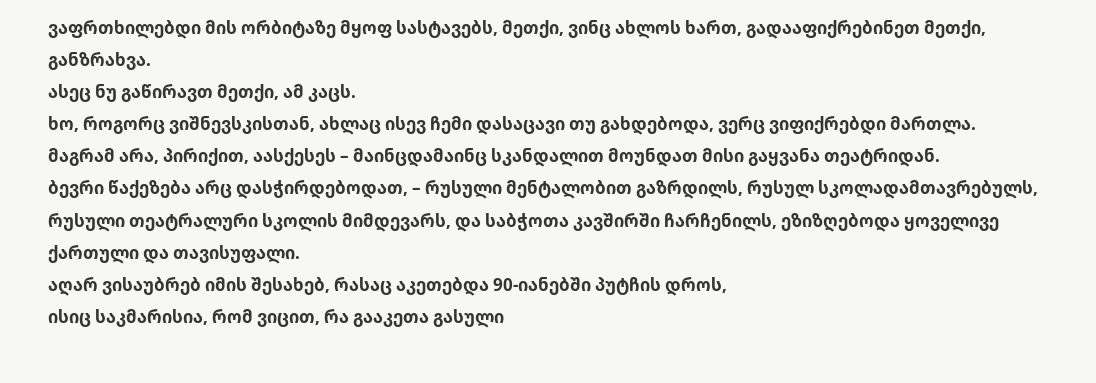ვაფრთხილებდი მის ორბიტაზე მყოფ სასტავებს, მეთქი, ვინც ახლოს ხართ, გადააფიქრებინეთ მეთქი, განზრახვა.
ასეც ნუ გაწირავთ მეთქი, ამ კაცს.
ხო, როგორც ვიშნევსკისთან, ახლაც ისევ ჩემი დასაცავი თუ გახდებოდა, ვერც ვიფიქრებდი მართლა.
მაგრამ არა, პირიქით, აასქესეს – მაინცდამაინც სკანდალით მოუნდათ მისი გაყვანა თეატრიდან.
ბევრი წაქეზება არც დასჭირდებოდათ, – რუსული მენტალობით გაზრდილს, რუსულ სკოლადამთავრებულს, რუსული თეატრალური სკოლის მიმდევარს, და საბჭოთა კავშირში ჩარჩენილს, ეზიზღებოდა ყოველივე ქართული და თავისუფალი.
აღარ ვისაუბრებ იმის შესახებ, რასაც აკეთებდა 90-იანებში პუტჩის დროს,
ისიც საკმარისია, რომ ვიცით, რა გააკეთა გასული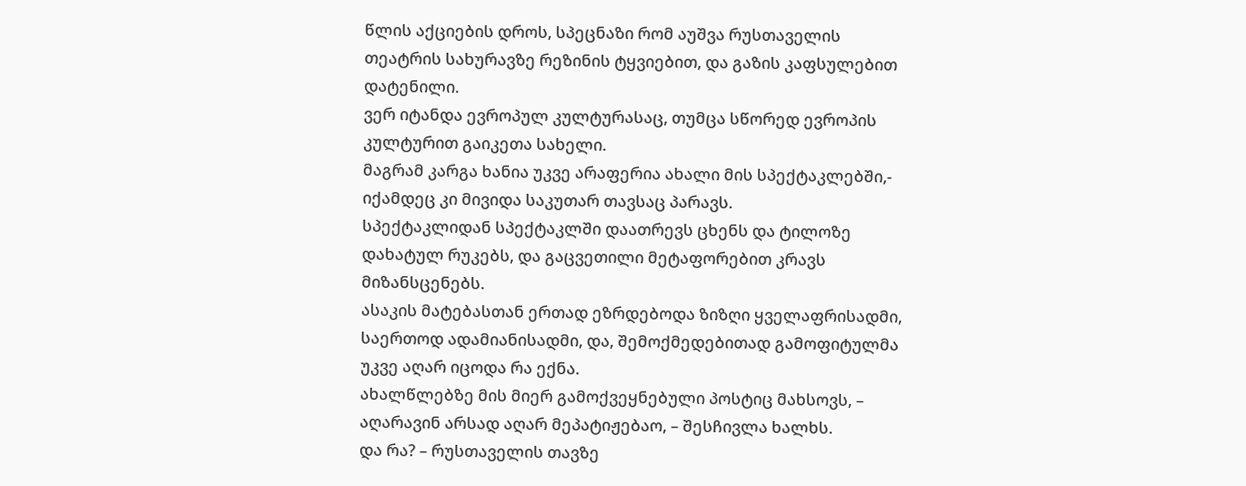წლის აქციების დროს, სპეცნაზი რომ აუშვა რუსთაველის თეატრის სახურავზე რეზინის ტყვიებით, და გაზის კაფსულებით დატენილი.
ვერ იტანდა ევროპულ კულტურასაც, თუმცა სწორედ ევროპის კულტურით გაიკეთა სახელი.
მაგრამ კარგა ხანია უკვე არაფერია ახალი მის სპექტაკლებში,- იქამდეც კი მივიდა საკუთარ თავსაც პარავს.
სპექტაკლიდან სპექტაკლში დაათრევს ცხენს და ტილოზე დახატულ რუკებს, და გაცვეთილი მეტაფორებით კრავს მიზანსცენებს.
ასაკის მატებასთან ერთად ეზრდებოდა ზიზღი ყველაფრისადმი, საერთოდ ადამიანისადმი, და, შემოქმედებითად გამოფიტულმა უკვე აღარ იცოდა რა ექნა.
ახალწლებზე მის მიერ გამოქვეყნებული პოსტიც მახსოვს, – აღარავინ არსად აღარ მეპატიჟებაო, – შესჩივლა ხალხს.
და რა? – რუსთაველის თავზე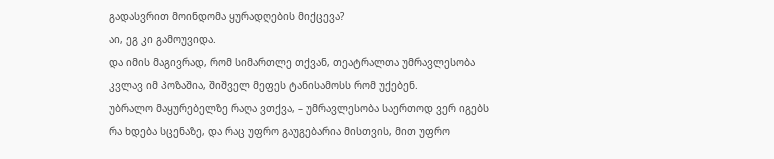გადასვრით მოინდომა ყურადღების მიქცევა?
აი, ეგ კი გამოუვიდა.
და იმის მაგივრად, რომ სიმართლე თქვან, თეატრალთა უმრავლესობა კვლავ იმ პოზაშია, შიშველ მეფეს ტანისამოსს რომ უქებენ.
უბრალო მაყურებელზე რაღა ვთქვა, – უმრავლესობა საერთოდ ვერ იგებს რა ხდება სცენაზე, და რაც უფრო გაუგებარია მისთვის, მით უფრო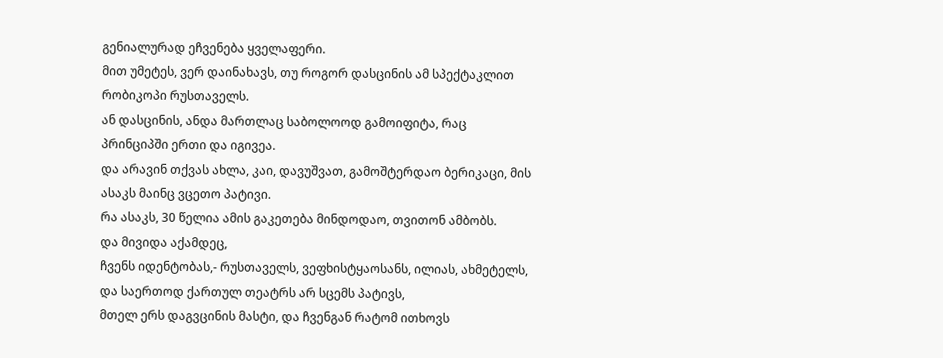გენიალურად ეჩვენება ყველაფერი.
მით უმეტეს, ვერ დაინახავს, თუ როგორ დასცინის ამ სპექტაკლით რობიკოპი რუსთაველს.
ან დასცინის, ანდა მართლაც საბოლოოდ გამოიფიტა, რაც პრინციპში ერთი და იგივეა.
და არავინ თქვას ახლა, კაი, დავუშვათ, გამოშტერდაო ბერიკაცი, მის ასაკს მაინც ვცეთო პატივი.
რა ასაკს, 30 წელია ამის გაკეთება მინდოდაო, თვითონ ამბობს.
და მივიდა აქამდეც,
ჩვენს იდენტობას,- რუსთაველს, ვეფხისტყაოსანს, ილიას, ახმეტელს, და საერთოდ ქართულ თეატრს არ სცემს პატივს,
მთელ ერს დაგვცინის მასტი, და ჩვენგან რატომ ითხოვს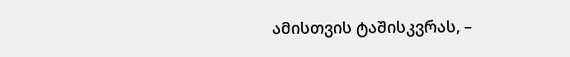ამისთვის ტაშისკვრას, –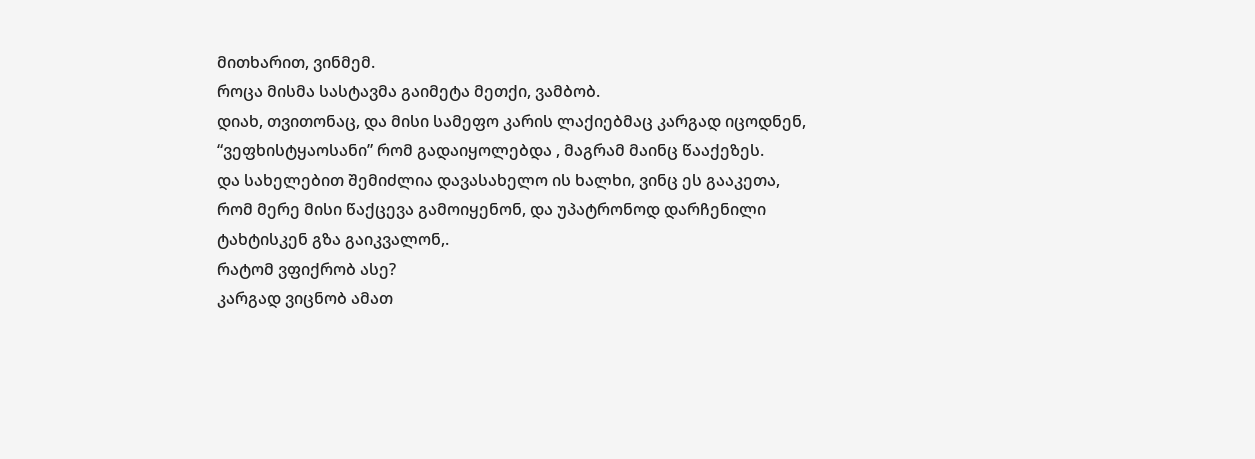მითხარით, ვინმემ.
როცა მისმა სასტავმა გაიმეტა მეთქი, ვამბობ.
დიახ, თვითონაც, და მისი სამეფო კარის ლაქიებმაც კარგად იცოდნენ, “ვეფხისტყაოსანი” რომ გადაიყოლებდა , მაგრამ მაინც წააქეზეს.
და სახელებით შემიძლია დავასახელო ის ხალხი, ვინც ეს გააკეთა,
რომ მერე მისი წაქცევა გამოიყენონ, და უპატრონოდ დარჩენილი ტახტისკენ გზა გაიკვალონ,.
რატომ ვფიქრობ ასე?
კარგად ვიცნობ ამათ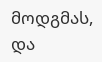მოდგმას, და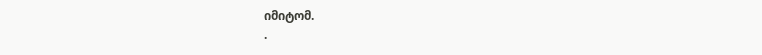იმიტომ.
.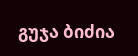გუჯა ბიძია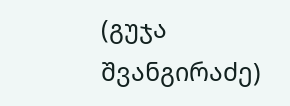(გუჯა შვანგირაძე)